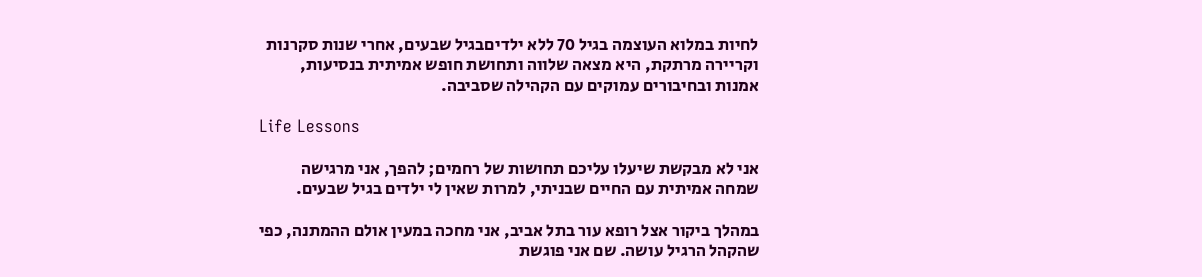לחיות במלוא העוצמה בגיל 70 ללא ילדיםבגיל שבעים, אחרי שנות סקרנות וקריירה מרתקת, היא מצאה שלווה ותחושת חופש אמיתית בנסיעות, אמנות ובחיבורים עמוקים עם הקהילה שסביבה.

Life Lessons

אני לא מבקשת שיעלו עליכם תחושות של רחמים; להפך, אני מרגישה שמחה אמיתית עם החיים שבניתי, למרות שאין לי ילדים בגיל שבעים.

במהלך ביקור אצל רופא עור בתל אביב, אני מחכה במעין אולם ההמתנה, כפי שהקהל הרגיל עושה. שם אני פוגשת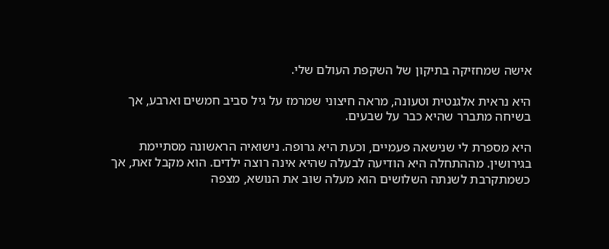אישה שמחזיקה בתיקון של השקפת העולם שלי.

היא נראית אלגנטית וטעונה, מראה חיצוני שמרמז על גיל סביב חמשים וארבע, אך בשיחה מתברר שהיא כבר על שבעים.

היא מספרת לי שנישאה פעמיים, וכעת היא גרופה. נישואיה הראשונה מסתיימת בגירושין. מההתחלה היא הודיעה לבעלה שהיא אינה רוצה ילדים. הוא מקבל זאת, אך כשמתקרבת לשנתה השלושים הוא מעלה שוב את הנושא, מצפה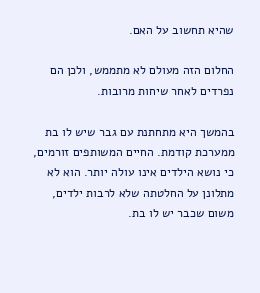שהיא תחשוב על האם.

החלום הזה מעולם לא מתממש, ולכן הם נפרדים לאחר שיחות מרובות.

בהמשך היא מתחתנת עם גבר שיש לו בת ממערכת קודמת. החיים המשותפים זורמים, כי נושא הילדים אינו עולה יותר. הוא לא מתלונן על החלטתה שלא לרבות ילדים, משום שכבר יש לו בת.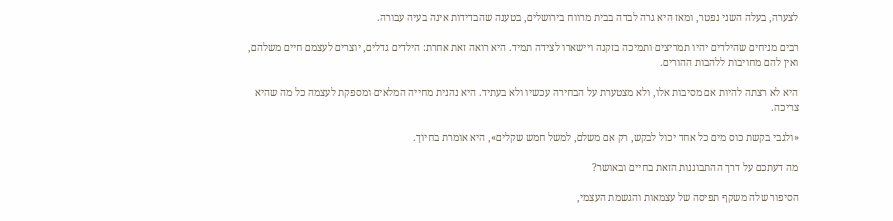לצערה, בעלה השני נפטר, ומאז היא גרה לבדה בבית מרווח בירושלים, בטענה שהבדידות אינה בעיה עבורה.

רבים מניחים שהילדים יהיו תמריצים ותמיכה בזקנה ויישארו לצידה תמיד. היא רואה זאת אחרת: הילדים גדלים, יוצרים לעצמם חיים משלהם, ואין להם מחויבות ללהבות ההורים.

היא לא רצתה להיות אם מסיבות אלו, ולא מצטערת על הבחירה עכשיו ולא בעתיד. היא נהנית מחייה המלאים ומספקת לעצמה כל מה שהיא צריכה.

«ולגבי בקשת כוס מים כל אחד יכול לבקש, רק אם משלם, למשל חמש שקלים», היא אומרת בחיוך.

מה דעתכם על דרך ההתבוננות הזאת בחיים ובאושר?

הסיפור שלה משקף תפיסה של עצמאות והגשמת העצמי,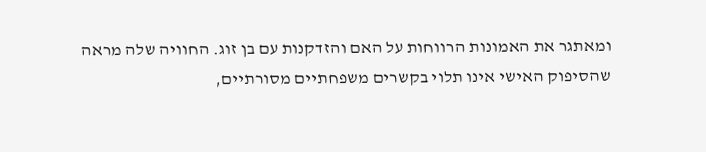ומאתגר את האמונות הרווחות על האם והזדקנות עם בן זוג. החוויה שלה מראה שהסיפוק האישי אינו תלוי בקשרים משפחתיים מסורתיים,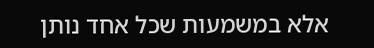אלא במשמעות שכל אחד נותן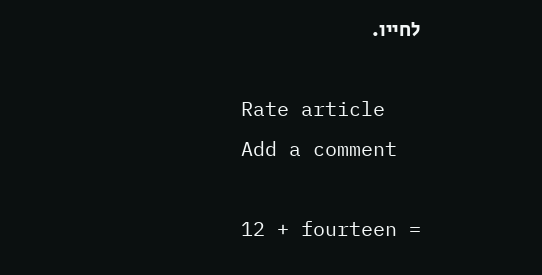לחייו.

Rate article
Add a comment

12 + fourteen =